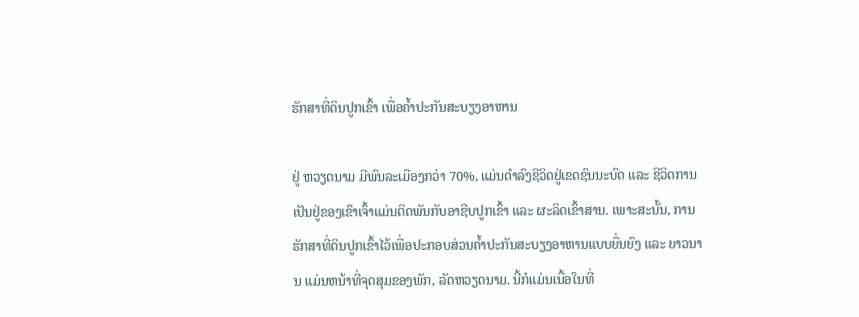ຮັກສາທີ່ດິນປູກເຂົ້າ ເພື່ອຄ້ຳປະກັນສະບຽງອາຫານ

ຢູ່ ຫວຽດນາມ ມີພົນລະເມືອງກວ່າ 70%, ແມ່ນດຳລົງຊີວິດຢູ່ເຂດຊົນນະບົດ ແລະ ຊີວິດການເປັນຢູ່ຂອງເຂົາເຈົ້າແມ່ນຕິດພັນກັບອາຊີບປູກເຂົ້າ ແລະ ຜະລິດເຂົ້າສານ. ເພາະສະນັ້ນ, ການຮັກສາທີ່ດິນປູກເຂົ້າໄວ້ເພື່ອປະກອບສ່ວນຄ້ຳປະກັນສະບຽງອາຫານແບບຍື່ນຍົງ ແລະ ຍາວນານ ແມ່ນຫນ້າທີ່ຈຸດສຸມຂອງພັກ, ລັດຫວຽດນາມ. ນີ້ກໍແມ່ນເນື້ອໃນທີ່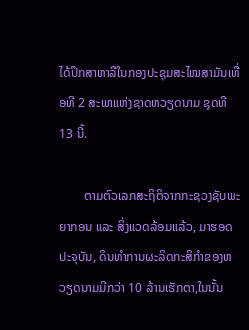ໄດ້ປຶກສາຫາລືໃນກອງປະຊຸມສະໄໝສາມັນເທື່ອທີ 2 ສະພາແຫ່ງຊາດຫວຽດນາມ ຊຸດທີ 13 ນີ້.

        ຕາມຕົວເລກສະຖິຕິຈາກກະຊວງຊັບພະຍາກອນ ແລະ ສິ່ງແວດລ້ອມແລ້ວ, ມາຮອດປະຈຸບັນ, ດິນທຳການຜະລິດກະສິກຳຂອງຫວຽດນາມມີກວ່າ 10 ລ້ານເຮັກຕາ,ໃນນັ້ນ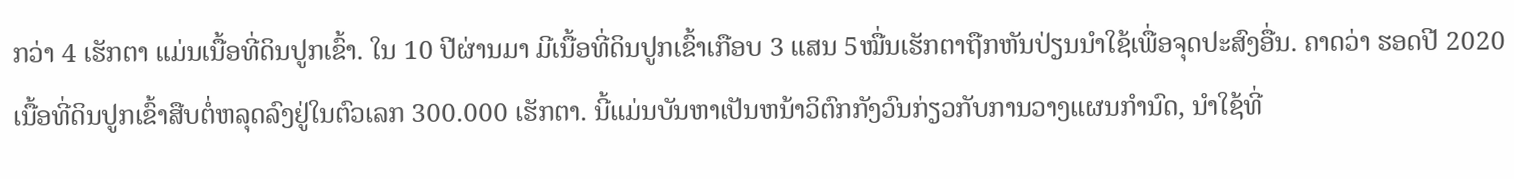ກວ່າ 4 ເຮັກຕາ ແມ່ນເນື້ອທີ່ດິນປູກເຂົ້າ. ໃນ 10 ປີຜ່ານມາ ມີເນື້ອທີ່ດິນປູກເຂົ້າເກືອບ 3 ແສນ 5ໝື່ນເຮັກຕາຖືກຫັນປ່ຽນນຳໃຊ້ເພື່ອຈຸດປະສົງອື່ນ. ຄາດວ່າ ຮອດປີ 2020 ເນື້ອທີ່ດິນປູກເຂົ້າສືບຕໍ່ຫລຸດລົງຢູ່ໃນຕົວເລກ 300.000 ເຮັກຕາ. ນີ້ແມ່ນບັນຫາເປັນຫນ້າວິຕົກກັງວົນກ່ຽວກັບການວາງແຜນກຳນົດ, ນຳໃຊ້ທີ່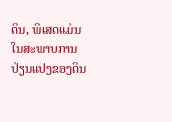ດິນ, ພິເສດແມ່ນໃນສະພາບການປ່ຽນແປງຂອງດິນ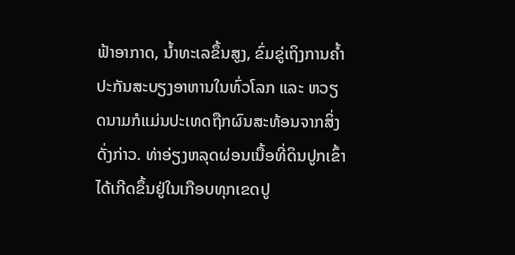ຟ້າອາກາດ, ນ້ຳທະເລຂຶ້ນສູງ, ຂົ່ມຂູ່ເຖິງການຄ້ຳປະກັນສະບຽງອາຫານໃນທົ່ວໂລກ ແລະ ຫວຽດນາມກໍແມ່ນປະເທດຖືກຜົນສະທ້ອນຈາກສິ່ງດັ່ງກ່າວ. ທ່າອ່ຽງຫລຸດຜ່ອນເນື້ອທີ່ດິນປູກເຂົ້າໄດ້ເກີດຂຶ້ນຢູ່ໃນເກືອບທຸກເຂດປູ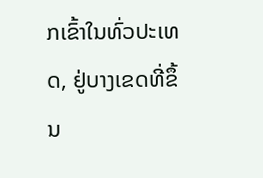ກເຂົ້າໃນທົ່ວປະເທດ, ຢູ່ບາງເຂດທີ່ຂຶ້ນ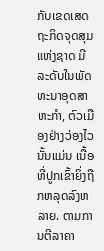ກັບເຂດເສດຖະກິດຈຸດສຸມແຫ່ງຊາດ ມີລະດັບໃນພັດທະນາອຸດສາຫະກຳ, ຕົວເມືອງຢ່າງວ່ອງໄວນັ້ນແມ່ນ ເນື້ອທີ່ປູກເຂົ້າຍິ່ງຖືກຫລຸດລົງຫລາຍ. ຕາມການຕີລາຄາ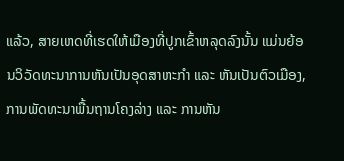ແລ້ວ, ສາຍເຫດທີ່ເຮດໃຫ້ເມືອງທີ່ປູກເຂົ້າຫລຸດລົງນັ້ນ ແມ່ນຍ້ອນວິວັດທະນາການຫັນເປັນອຸດສາຫະກຳ ແລະ ຫັນເປັນຕົວເມືອງ, ການພັດທະນາພື້ນຖານໂຄງລ່າງ ແລະ ການຫັນ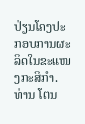ປ່ຽນໂຄງປະກອບການຜະລິດໃນຂະແໜງກະສິກຳ. ທ່ານ ໂຕນ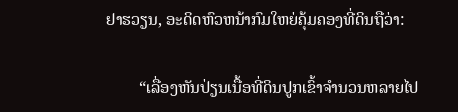ຢາຮວຽນ, ອະດິດຫົວຫນ້າກົມໃຫຍ່ຄຸ້ມຄອງທີ່ດິນຖືວ່າ:

        “ເລື່ອງຫັນປ່ຽນເນື້ອທີ່ດິນປູກເຂົ້າຈຳນວນຫລາຍໄປ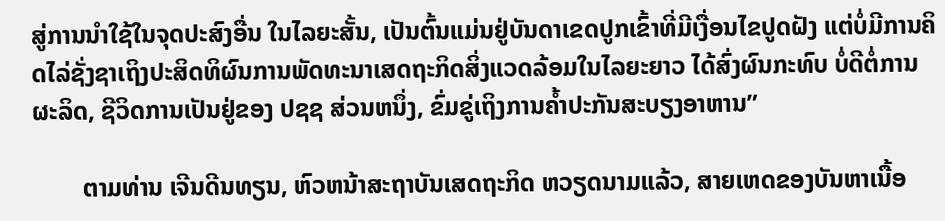ສູ່ການນຳໃຊ້ໃນຈຸດປະສົງອື່ນ ໃນໄລຍະສັ້ນ, ເປັນຕົ້ນແມ່ນຢູ່ບັນດາເຂດປູກເຂົ້າທີ່ມີເງື່ອນໄຂປູດຝັງ ແຕ່ບໍ່ມີການຄິດໄລ່ຊັ່ງຊາເຖິງປະສິດທິຜົນການພັດທະນາເສດຖະກິດສິ່ງແວດລ້ອມໃນໄລຍະຍາວ ໄດ້ສົ່ງຜົນກະທົບ ບໍ່ດີຕໍ່ການຜະລິດ, ຊີວິດການເປັນຢູ່ຂອງ ປຊຊ ສ່ວນຫນຶ່ງ, ຂົ່ມຂູ່ເຖິງການຄ້ຳປະກັນສະບຽງອາຫານ”

        ຕາມທ່ານ ເຈີນດີນທຽນ, ຫົວຫນ້າສະຖາບັນເສດຖະກິດ ຫວຽດນາມແລ້ວ, ສາຍເຫດຂອງບັນຫາເນື້ອ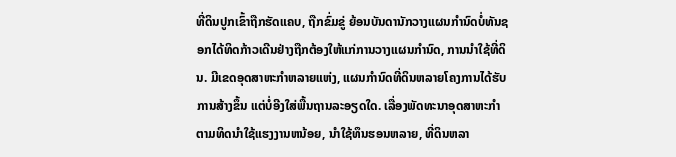ທີ່ດິນປູກເຂົ້າຖືກຮັດແຄບ, ຖືກຂົ່ມຂູ່ ຍ້ອນບັນດານັກວາງແຜນກຳນົດບໍ່ທັນຊອກໄດ້ທິດກ້າວເດີນຢ່າງຖືກຕ້ອງໃຫ້ແກ່ການວາງແຜນກຳນົດ, ການນຳໃຊ້ທີ່ດິນ. ມີເຂດອຸດສາຫະກຳຫລາຍແຫ່ງ, ແຜນກຳນົດທີ່ດິນຫລາຍໂຄງການໄດ້ຮັບການສ້າງຂຶ້ນ ແຕ່ບໍ່ອີງໃສ່ພື້ນຖານລະອຽດໃດ. ເລື່ອງພັດທະນາອຸດສາຫະກຳ ຕາມທິດນຳໃຊ້ແຮງງານຫນ້ອຍ, ນຳໃຊ້ທຶນຮອນຫລາຍ, ທີ່ດິນຫລາ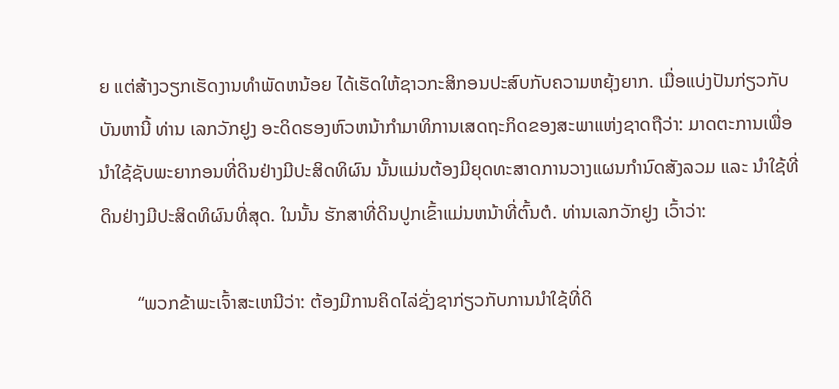ຍ ແຕ່ສ້າງວຽກເຮັດງານທຳພັດຫນ້ອຍ ໄດ້ເຮັດໃຫ້ຊາວກະສິກອນປະສົບກັບຄວາມຫຍຸ້ງຍາກ. ເມື່ອແບ່ງປັນກ່ຽວກັບບັນຫານີ້ ທ່ານ ເລກວັກຢູງ ອະດິດຮອງຫົວຫນ້າກຳມາທິການເສດຖະກິດຂອງສະພາແຫ່ງຊາດຖືວ່າ: ມາດຕະການເພື່ອນຳໃຊ້ຊັບພະຍາກອນທີ່ດິນຢ່າງມີປະສິດທິຜົນ ນັ້ນແມ່ນຕ້ອງມີຍຸດທະສາດການວາງແຜນກຳນົດສັງລວມ ແລະ ນຳໃຊ້ທີ່ດິນຢ່າງມີປະສິດທິຜົນທີ່ສຸດ. ໃນນັ້ນ ຮັກສາທີ່ດິນປູກເຂົ້າແມ່ນຫນ້າທີ່ຕົ້ນຕໍ. ທ່ານເລກວັກຢູງ ເວົ້າວ່າ:

        “ພວກຂ້າພະເຈົ້າສະເຫນີວ່າ: ຕ້ອງມີການຄິດໄລ່ຊັ່ງຊາກ່ຽວກັບການນຳໃຊ້ທີ່ດິ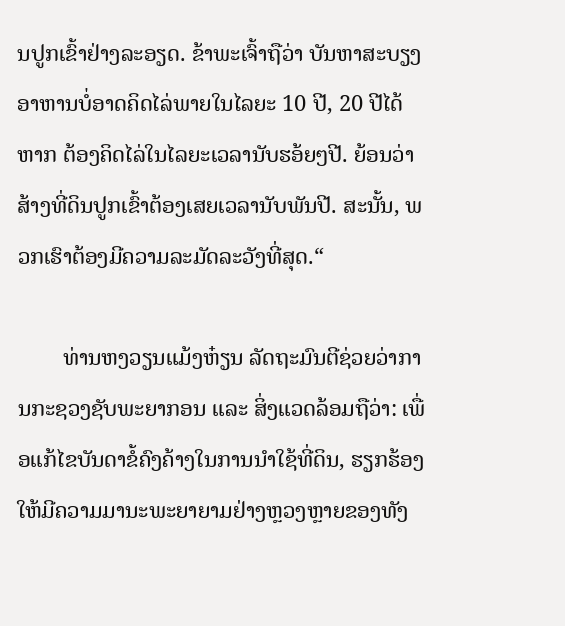ນປູກເຂົ້າຢ່າງລະອຽດ. ຂ້າພະເຈົ້າຖືວ່າ ບັນຫາສະບຽງອາຫານບໍ່ອາດຄິດໄລ່ພາຍໃນໄລຍະ 10 ປີ, 20 ປີໄດ້ ຫາກ ຕ້ອງຄິດໄລ່ໃນໄລຍະເວລານັບຮອ້ຍໆປີ. ຍ້ອນວ່າ ສ້າງທີ່ດິນປູກເຂົ້າຕ້ອງເສຍເວລານັບພັນປີ. ສະນັ້ນ, ພວກເຮົາຕ້ອງມີຄວາມລະມັດລະວັງທີ່ສຸດ.“

        ທ່ານຫງວຽນແມ້ງຫ໋ຽນ ລັດຖະມົນຕີຊ່ວຍວ່າການກະຊວງຊັບພະຍາກອນ ແລະ ສິ່ງແວດລ້ອມຖືວ່າ: ເພື່ອແກ້ໄຂບັນດາຂໍ້ຄົງຄ້າງໃນການນຳໃຊ້ທີ່ດິນ, ຮຽກຮ້ອງໃຫ້ມີຄວາມມານະພະຍາຍາມຢ່າງຫຼວງຫຼາຍຂອງທັງ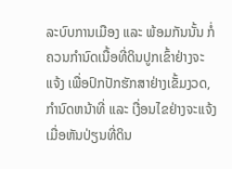ລະບົບການເມືອງ ແລະ ພ້ອມກັນນັ້ນ ກໍ່ຄວນກຳນົດເນື້ອທີ່ດິນປູກເຂົ້າຢ່າງຈະແຈ້ງ ເພື່ອປົກປັກຮັກສາຢ່າງເຂັ້ມງວດ, ກຳນົດຫນ້າທີ່ ແລະ ເງື່ອນໄຂຢ່າງຈະແຈ້ງ ເມື່ອຫັນປ່ຽນທີ່ດິນ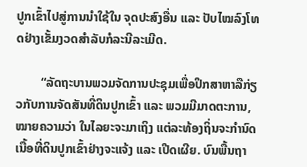ປູກເຂົ້າໄປສູ່ການນຳໃຊ້ໃນ ຈຸດປະສົງອື່ນ ແລະ ປັບໄໝລົງໂທດຢ່າງເຂັ້ມງວດສຳລັບກໍລະນີລະເມີດ.

        “ລັດຖະບານພວມຈັດການປະຊຸມເພື່ອປຶກສາຫາລືກ່ຽວກັບການຈັດສັນທີ່ດິນປູກເຂົ້າ ແລະ ພວມມີມາດຕະການ, ໝາຍຄວາມວ່າ ໃນໄລຍະຈະມາເຖິງ ແຕ່ລະທ້ອງຖິ່ນຈະກຳນົດເນື້ອທີ່ດິນປູກເຂົ້າຢ່າງຈະແຈ້ງ ແລະ ເປີດເຜີຍ. ບົນພື້ນຖາ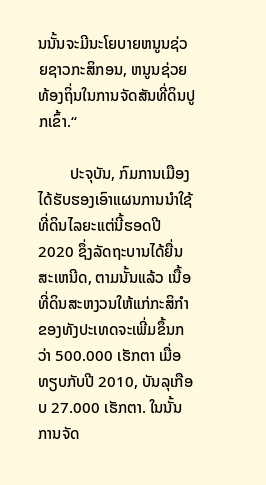ນນັ້ນຈະມີນະໂຍບາຍຫນູນຊ່ວຍຊາວກະສິກອນ, ຫນູນຊ່ວຍທ້ອງຖິ່ນໃນການຈັດສັນທີ່ດິນປູກເຂົ້າ.“

        ປະຈຸບັນ, ກົມການເມືອງໄດ້ຮັບຮອງເອົາແຜນການນຳໃຊ້ທີ່ດິນໄລຍະແຕ່ນີ້ຮອດປີ 2020 ຊຶ່ງລັດຖະບານໄດ້ຍື່ນສະເຫນີດ, ຕາມນັ້ນແລ້ວ ເນື້ອທີ່ດິນສະຫງວນໃຫ້ແກ່ກະສິກຳຂອງທັງປະເທດຈະເພີ່ມຂຶ້ນກວ່າ 500.000 ເຮັກຕາ ເມື່ອທຽບກັບປີ 2010, ບັນລຸເກືອບ 27.000 ເຮັກຕາ. ໃນນັ້ນ ການຈັດ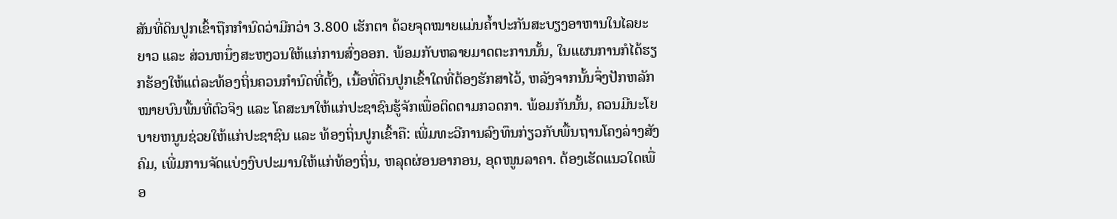ສັນທີ່ດິນປູກເຂົ້າຖືກກຳນົດວ່າມີກວ່າ 3.800 ເຮັກຕາ ດ້ວຍຈຸດໝາຍແມ່ນຄ້ຳປະກັນສະບຽງອາຫານໃນໄລຍະຍາວ ແລະ ສ່ວນຫນຶ່ງສະຫງວນໃຫ້ແກ່ການສົ່ງອອກ. ພ້ອມກັບຫລາຍມາດຕະການນັ້ນ, ໃນແຜນການກໍໄດ້ຮຽກຮ້ອງໃຫ້ແຕ່ລະທ້ອງຖິ່ນຄວນກຳນົດທີ່ຕັ້ງ, ເນື້ອທີ່ດິນປູກເຂົ້າໃດທີ່ຕ້ອງຮັກສາໄວ້, ຫລັງຈາກນັ້ນຈຶ່ງປັກຫລັກໝາຍບົນພື້ນທີ່ຕົວຈິງ ແລະ ໂຄສະນາໃຫ້ແກ່ປະຊາຊົນຮູ້ຈັກເພື່ອຕິດຕາມກວດກາ. ພ້ອມກັນນັ້ນ, ຄວນມີນະໂຍບາຍຫນູນຊ່ວຍໃຫ້ແກ່ປະຊາຊົນ ແລະ ທ້ອງຖິ່ນປູກເຂົ້າຄື: ເພີ່ມທະວີການລົງທຶນກ່ຽວກັບພື້ນຖານໂຄງລ່າງສັງຄົມ, ເພີ່ມການຈັດແບ່ງງົບປະມານໃຫ້ແກ່ທ້ອງຖິ່ນ, ຫລຸດຜ່ອນອາກອນ, ອຸດໜູນລາຄາ. ຕ້ອງເຮັດແນວໃດເພື່ອ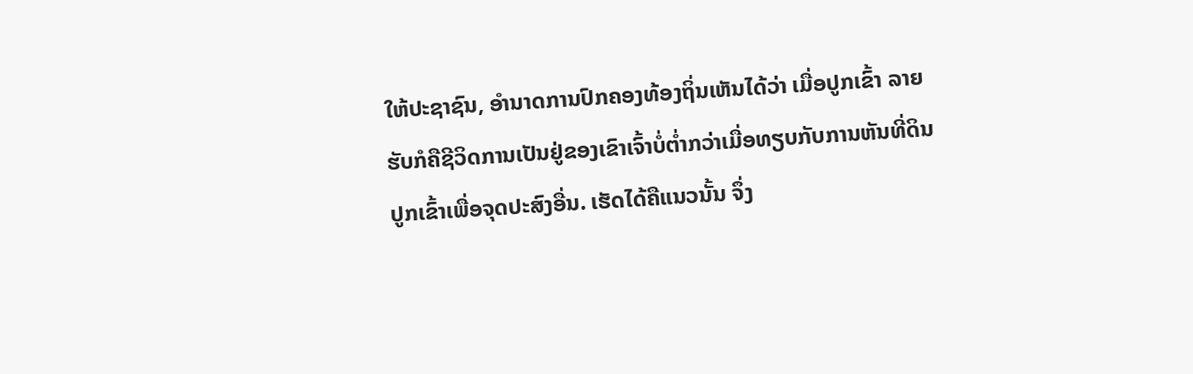ໃຫ້ປະຊາຊົນ, ອຳນາດການປົກຄອງທ້ອງຖິ່ນເຫັນໄດ້ວ່າ ເມື່ອປູກເຂົ້າ ລາຍຮັບກໍຄືຊີວິດການເປັນຢູ່ຂອງເຂົາເຈົ້າບໍ່ຕ່ຳກວ່າເມື່ອທຽບກັບການຫັນທີ່ດິນປູກເຂົ້າເພື່ອຈຸດປະສົງອື່ນ. ເຮັດໄດ້ຄືແນວນັ້ນ ຈຶ່ງ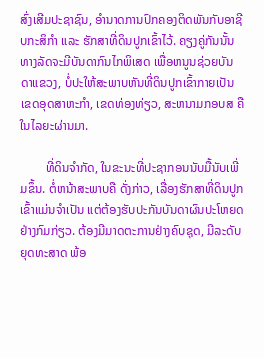ສົ່ງເສີມປະຊາຊົນ, ອຳນາດການປົກຄອງຕິດພັນກັບອາຊີບກະສິກຳ ແລະ ຮັກສາທີ່ດິນປູກເຂົ້າໄວ້. ຄຽງຄູ່ກັນນັ້ນ ທາງລັດຈະມີບັນດາກົນໄກພິເສດ ເພື່ອຫນູນຊ່ວຍບັນດາແຂວງ, ບໍ່ປະໃຫ້ສະພາບຫັນທີ່ດິນປູກເຂົ້າກາຍເປັນເຂດອຸດສາຫະກຳ, ເຂດທ່ອງທ່ຽວ, ສະຫນາມກອບສ ຄືໃນໄລຍະຜ່ານມາ.

        ທີ່ດິນຈຳກັດ, ໃນຂະນະທີ່ປະຊາກອນນັບມື້ນັບເພີ່ມຂຶ້ນ. ຕໍ່ຫນ້າສະພາບຄື ດັ່ງກ່າວ, ເລື່ອງຮັກສາທີ່ດິນປູກເຂົ້າແມ່ນຈຳເປັນ ແຕ່ຕ້ອງຮັບປະກັນບັນດາຜົນປະໂຫຍດ ຢ່າງກົມກ່ຽວ. ຕ້ອງມີມາດຕະການຢ່າງຄົບຊຸດ, ມີລະດັບຍຸດທະສາດ ພ້ອ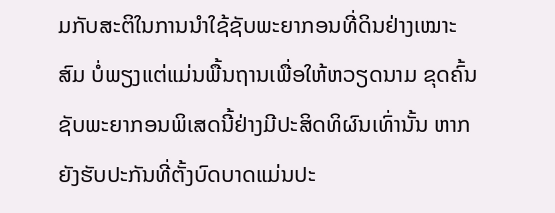ມກັບສະຕິໃນການນຳໃຊ້ຊັບພະຍາກອນທີ່ດິນຢ່າງເໝາະສົມ ບໍ່ພຽງແຕ່ແມ່ນພື້ນຖານເພື່ອໃຫ້ຫວຽດນາມ ຂຸດຄົ້ນຊັບພະຍາກອນພິເສດນີ້ຢ່າງມີປະສິດທິຜົນເທົ່ານັ້ນ ຫາກຍັງຮັບປະກັນທີ່ຕັ້ງບົດບາດແມ່ນປະ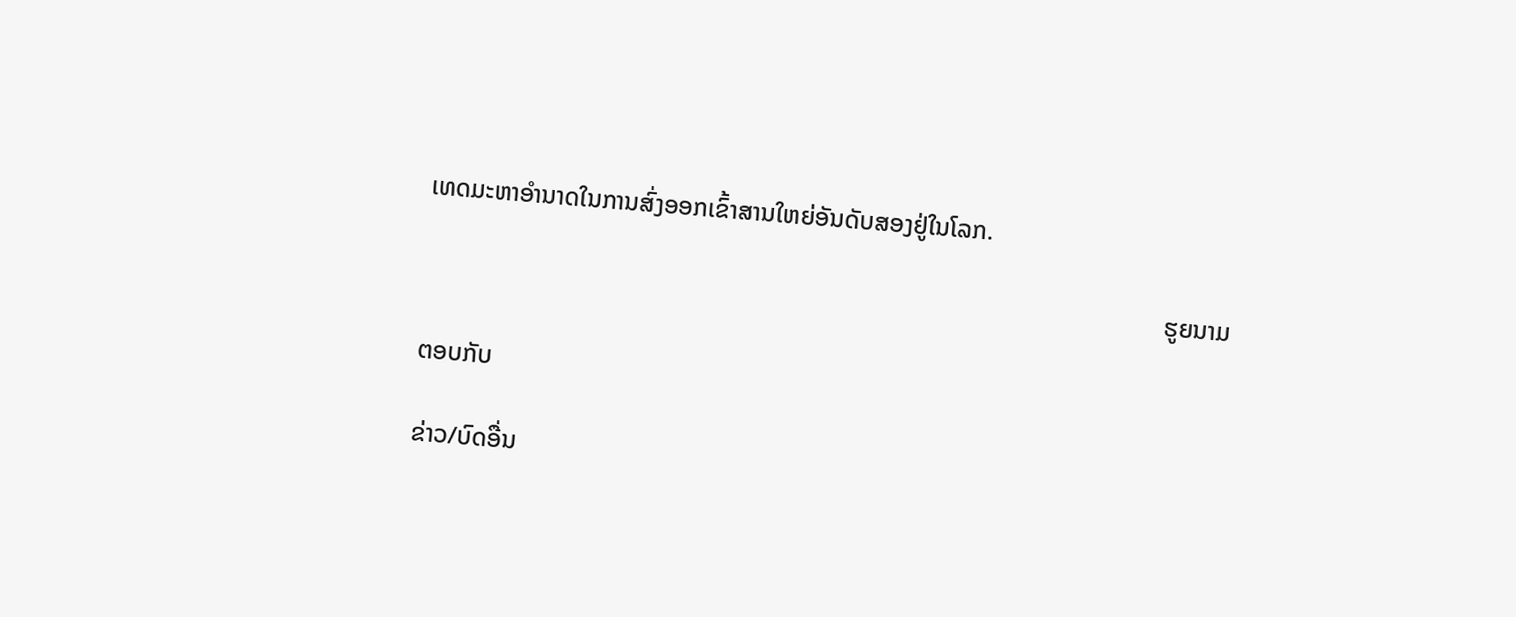ເທດມະຫາອຳນາດໃນການສົ່ງອອກເຂົ້າສານໃຫຍ່ອັນດັບສອງຢູ່ໃນໂລກ.

                                                                                                                       ຮູຍນາມ

ຕອບກັບ

ຂ່າວ/ບົດອື່ນ